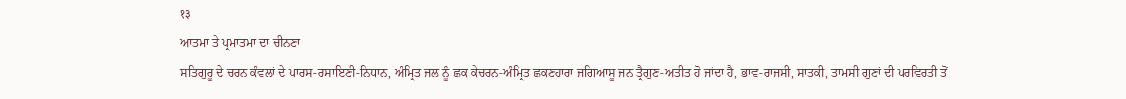१३
ਆਤਮਾ ਤੇ ਪ੍ਰਮਾਤਮਾ ਦਾ ਚੀਨਣਾ
ਸਤਿਗੁਰੂ ਦੇ ਚਰਨ ਕੰਵਲਾਂ ਦੇ ਪਾਰਸ-ਰਸਾਇਣੀ-ਨਿਧਾਨ, ਅੰਮ੍ਰਿਤ ਜਲ ਨੂੰ ਛਕ ਕੇਚਰਨ-ਅੰਮ੍ਰਿਤ ਛਕਣਹਾਰਾ ਜਗਿਆਸੂ ਜਨ ਤ੍ਰੈਗੁਣ-ਅਤੀਤ ਹੋ ਜਾਂਦਾ ਹੈ, ਭਾਵ-ਰਾਜਸੀ, ਸਾਤਕੀ, ਤਾਮਸੀ ਗੁਣਾਂ ਦੀ ਪਰਵਿਰਤੀ ਤੋਂ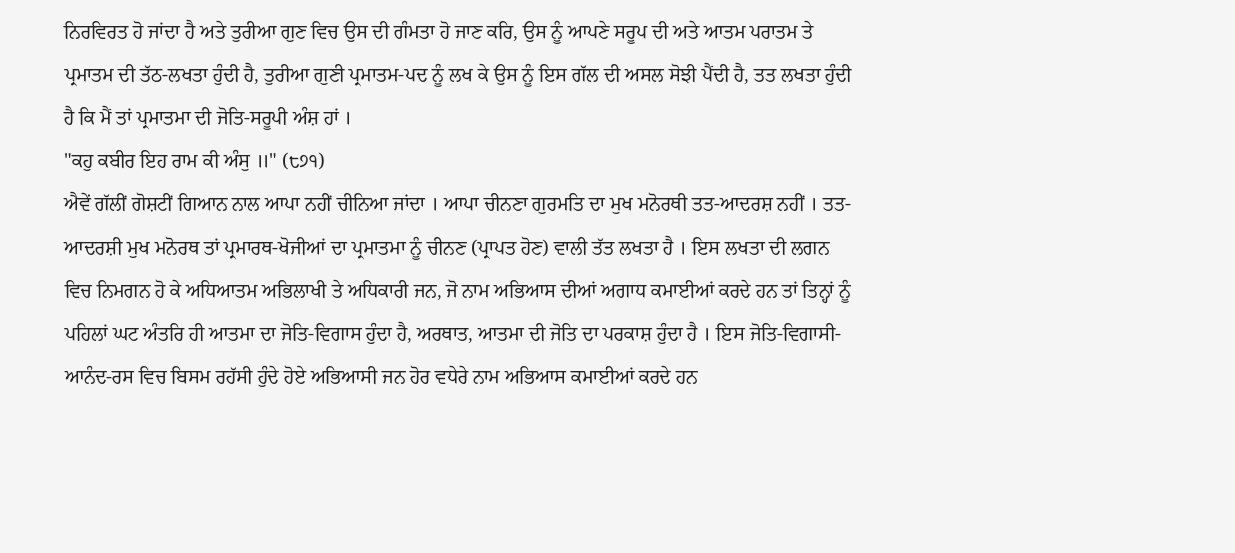ਨਿਰਵਿਰਤ ਹੋ ਜਾਂਦਾ ਹੈ ਅਤੇ ਤੁਰੀਆ ਗੁਣ ਵਿਚ ਉਸ ਦੀ ਗੰਮਤਾ ਹੋ ਜਾਣ ਕਰਿ, ਉਸ ਨੂੰ ਆਪਣੇ ਸਰੂਪ ਦੀ ਅਤੇ ਆਤਮ ਪਰਾਤਮ ਤੇ ਪ੍ਰਮਾਤਮ ਦੀ ਤੱਠ-ਲਖਤਾ ਹੁੰਦੀ ਹੈ, ਤੁਰੀਆ ਗੁਣੀ ਪ੍ਰਮਾਤਮ-ਪਦ ਨੂੰ ਲਖ ਕੇ ਉਸ ਨੂੰ ਇਸ ਗੱਲ ਦੀ ਅਸਲ ਸੋਝੀ ਪੈਂਦੀ ਹੈ, ਤਤ ਲਖਤਾ ਹੁੰਦੀ ਹੈ ਕਿ ਮੈਂ ਤਾਂ ਪ੍ਰਮਾਤਮਾ ਦੀ ਜੋਤਿ-ਸਰੂਪੀ ਅੰਸ਼ ਹਾਂ ।
"ਕਹੁ ਕਬੀਰ ਇਹ ਰਾਮ ਕੀ ਅੰਸੁ ॥" (੮੭੧)
ਐਵੇਂ ਗੱਲੀਂ ਗੋਸ਼ਟੀਂ ਗਿਆਨ ਨਾਲ ਆਪਾ ਨਹੀਂ ਚੀਨਿਆ ਜਾਂਦਾ । ਆਪਾ ਚੀਨਣਾ ਗੁਰਮਤਿ ਦਾ ਮੁਖ ਮਨੋਰਥੀ ਤਤ-ਆਦਰਸ਼ ਨਹੀਂ । ਤਤ-ਆਦਰਸ਼ੀ ਮੁਖ ਮਨੋਰਥ ਤਾਂ ਪ੍ਰਮਾਰਥ-ਖੋਜੀਆਂ ਦਾ ਪ੍ਰਮਾਤਮਾ ਨੂੰ ਚੀਨਣ (ਪ੍ਰਾਪਤ ਹੋਣ) ਵਾਲੀ ਤੱਤ ਲਖਤਾ ਹੈ । ਇਸ ਲਖਤਾ ਦੀ ਲਗਨ ਵਿਚ ਨਿਮਗਨ ਹੋ ਕੇ ਅਧਿਆਤਮ ਅਭਿਲਾਖੀ ਤੇ ਅਧਿਕਾਰੀ ਜਨ, ਜੋ ਨਾਮ ਅਭਿਆਸ ਦੀਆਂ ਅਗਾਧ ਕਮਾਈਆਂ ਕਰਦੇ ਹਨ ਤਾਂ ਤਿਨ੍ਹਾਂ ਨੂੰ ਪਹਿਲਾਂ ਘਟ ਅੰਤਰਿ ਹੀ ਆਤਮਾ ਦਾ ਜੋਤਿ-ਵਿਗਾਸ ਹੁੰਦਾ ਹੈ, ਅਰਥਾਤ, ਆਤਮਾ ਦੀ ਜੋਤਿ ਦਾ ਪਰਕਾਸ਼ ਹੁੰਦਾ ਹੈ । ਇਸ ਜੋਤਿ-ਵਿਗਾਸੀ- ਆਨੰਦ-ਰਸ ਵਿਚ ਬਿਸਮ ਰਹੱਸੀ ਹੁੰਦੇ ਹੋਏ ਅਭਿਆਸੀ ਜਨ ਹੋਰ ਵਧੇਰੇ ਨਾਮ ਅਭਿਆਸ ਕਮਾਈਆਂ ਕਰਦੇ ਹਨ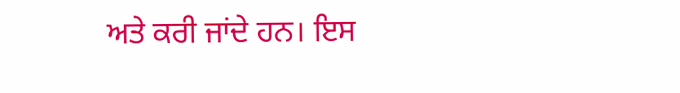ਅਤੇ ਕਰੀ ਜਾਂਦੇ ਹਨ। ਇਸ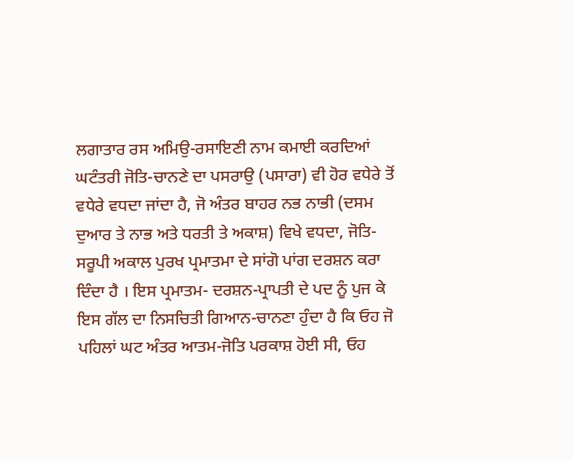ਲਗਾਤਾਰ ਰਸ ਅਮਿਉ-ਰਸਾਇਣੀ ਨਾਮ ਕਮਾਈ ਕਰਦਿਆਂ ਘਟੰਤਰੀ ਜੋਤਿ-ਚਾਨਣੇ ਦਾ ਪਸਰਾਉ (ਪਸਾਰਾ) ਵੀ ਹੋਰ ਵਧੇਰੇ ਤੋਂ ਵਧੇਰੇ ਵਧਦਾ ਜਾਂਦਾ ਹੈ, ਜੋ ਅੰਤਰ ਬਾਹਰ ਨਭ ਨਾਭੀ (ਦਸਮ ਦੁਆਰ ਤੇ ਨਾਭ ਅਤੇ ਧਰਤੀ ਤੇ ਅਕਾਸ਼) ਵਿਖੇ ਵਧਦਾ, ਜੋਤਿ-ਸਰੂਪੀ ਅਕਾਲ ਪੁਰਖ ਪ੍ਰਮਾਤਮਾ ਦੇ ਸਾਂਗੋ ਪਾਂਗ ਦਰਸ਼ਨ ਕਰਾ ਦਿੰਦਾ ਹੈ । ਇਸ ਪ੍ਰਮਾਤਮ- ਦਰਸ਼ਨ-ਪ੍ਰਾਪਤੀ ਦੇ ਪਦ ਨੂੰ ਪੁਜ ਕੇ ਇਸ ਗੱਲ ਦਾ ਨਿਸਚਿਤੀ ਗਿਆਨ-ਚਾਨਣਾ ਹੁੰਦਾ ਹੈ ਕਿ ਓਹ ਜੋ ਪਹਿਲਾਂ ਘਟ ਅੰਤਰ ਆਤਮ-ਜੋਤਿ ਪਰਕਾਸ਼ ਹੋਈ ਸੀ, ਓਹ